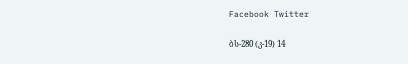Facebook Twitter

ბს-280 (კ-19) 14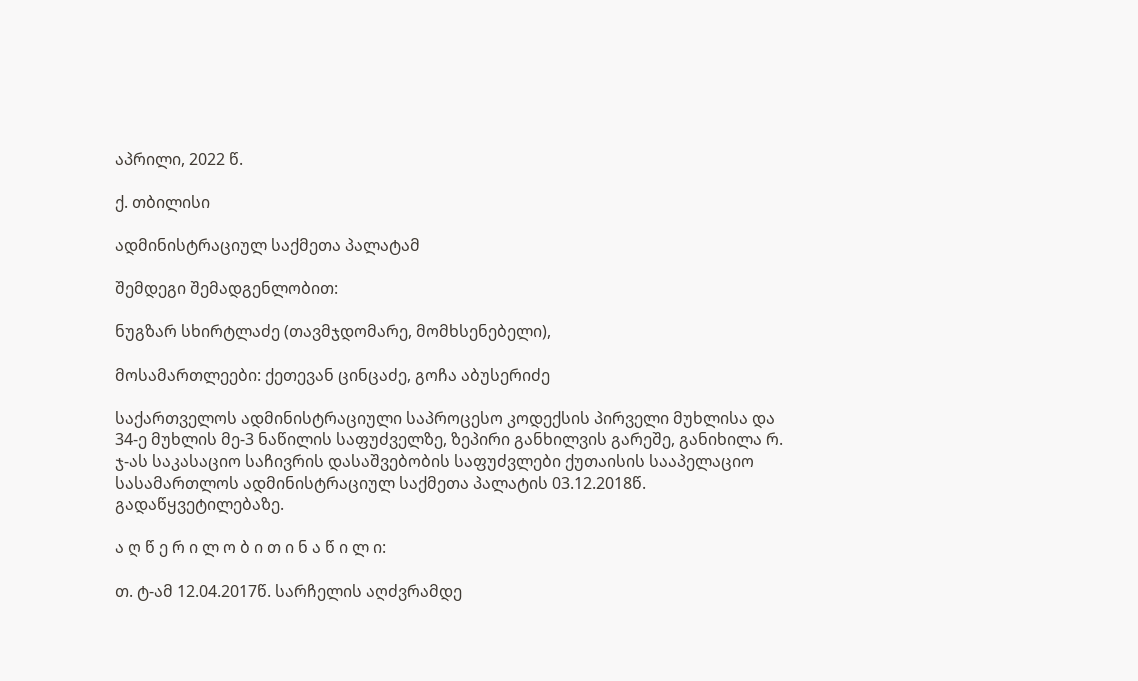აპრილი, 2022 წ.

ქ. თბილისი

ადმინისტრაციულ საქმეთა პალატამ

შემდეგი შემადგენლობით:

ნუგზარ სხირტლაძე (თავმჯდომარე, მომხსენებელი),

მოსამართლეები: ქეთევან ცინცაძე, გოჩა აბუსერიძე

საქართველოს ადმინისტრაციული საპროცესო კოდექსის პირველი მუხლისა და 34-ე მუხლის მე-3 ნაწილის საფუძველზე, ზეპირი განხილვის გარეშე, განიხილა რ. ჯ-ას საკასაციო საჩივრის დასაშვებობის საფუძვლები ქუთაისის სააპელაციო სასამართლოს ადმინისტრაციულ საქმეთა პალატის 03.12.2018წ. გადაწყვეტილებაზე.

ა ღ წ ე რ ი ლ ო ბ ი თ ი ნ ა წ ი ლ ი:

თ. ტ-ამ 12.04.2017წ. სარჩელის აღძვრამდე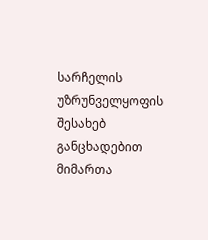სარჩელის უზრუნველყოფის შესახებ განცხადებით მიმართა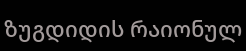ზუგდიდის რაიონულ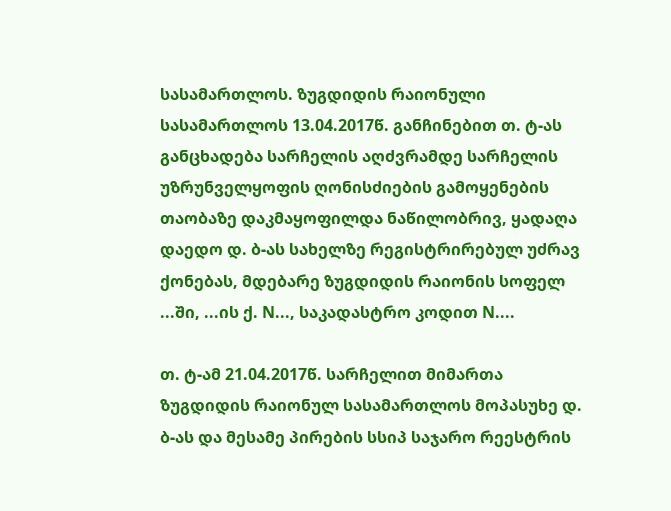სასამართლოს. ზუგდიდის რაიონული სასამართლოს 13.04.2017წ. განჩინებით თ. ტ-ას განცხადება სარჩელის აღძვრამდე სარჩელის უზრუნველყოფის ღონისძიების გამოყენების თაობაზე დაკმაყოფილდა ნაწილობრივ, ყადაღა დაედო დ. ბ-ას სახელზე რეგისტრირებულ უძრავ ქონებას, მდებარე ზუგდიდის რაიონის სოფელ ...ში, ...ის ქ. N..., საკადასტრო კოდით N....

თ. ტ-ამ 21.04.2017წ. სარჩელით მიმართა ზუგდიდის რაიონულ სასამართლოს მოპასუხე დ. ბ-ას და მესამე პირების სსიპ საჯარო რეესტრის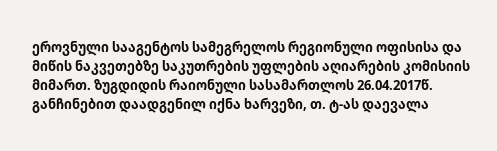ეროვნული სააგენტოს სამეგრელოს რეგიონული ოფისისა და მიწის ნაკვეთებზე საკუთრების უფლების აღიარების კომისიის მიმართ. ზუგდიდის რაიონული სასამართლოს 26.04.2017წ. განჩინებით დაადგენილ იქნა ხარვეზი, თ. ტ-ას დაევალა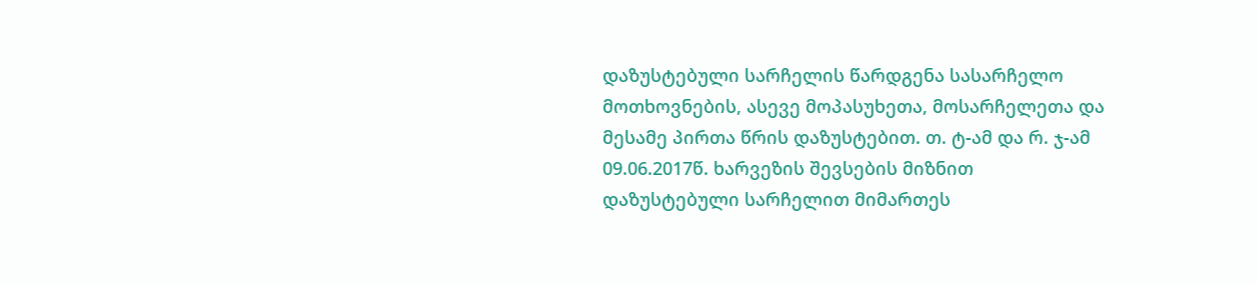დაზუსტებული სარჩელის წარდგენა სასარჩელო მოთხოვნების, ასევე მოპასუხეთა, მოსარჩელეთა და მესამე პირთა წრის დაზუსტებით. თ. ტ-ამ და რ. ჯ-ამ 09.06.2017წ. ხარვეზის შევსების მიზნით დაზუსტებული სარჩელით მიმართეს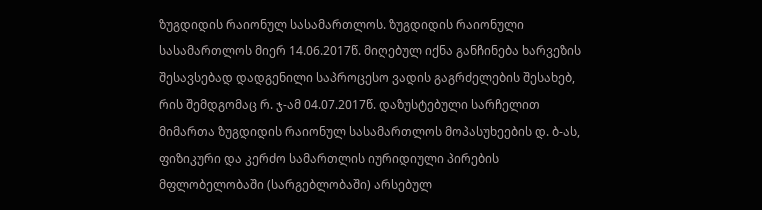ზუგდიდის რაიონულ სასამართლოს. ზუგდიდის რაიონული სასამართლოს მიერ 14.06.2017წ. მიღებულ იქნა განჩინება ხარვეზის შესავსებად დადგენილი საპროცესო ვადის გაგრძელების შესახებ, რის შემდგომაც რ. ჯ-ამ 04.07.2017წ. დაზუსტებული სარჩელით მიმართა ზუგდიდის რაიონულ სასამართლოს მოპასუხეების დ. ბ-ას, ფიზიკური და კერძო სამართლის იურიდიული პირების მფლობელობაში (სარგებლობაში) არსებულ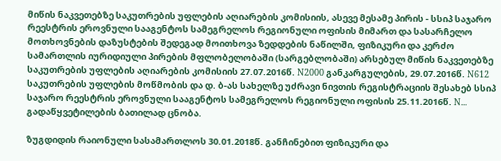მიწის ნაკვეთებზე საკუთრების უფლების აღიარების კომისიის, ასევე მესამე პირის - სსიპ საჯარო რეესტრის ეროვნული სააგენტოს სამეგრელოს რეგიონული ოფისის მიმართ და სასარჩელო მოთხოვნების დაზუსტების შედეგად მოითხოვა ზედდების ნაწილში, ფიზიკური და კერძო სამართლის იურიდიული პირების მფლობელობაში (სარგებლობაში) არსებულ მიწის ნაკვეთებზე საკუთრების უფლების აღიარების კომისიის 27.07.2016წ. N2000 განკარგულების, 29.07.2016წ. N612 საკუთრების უფლების მოწმობის და დ. ბ-ას სახელზე უძრავი ნივთის რეგისტრაციის შესახებ სსიპ საჯარო რეესტრის ეროვნული სააგენტოს სამეგრელოს რეგიონული ოფისის 25.11.2016წ. N... გადაწყვეტილების ბათილად ცნობა.

ზუგდიდის რაიონული სასამართლოს 30.01.2018წ. განჩინებით ფიზიკური და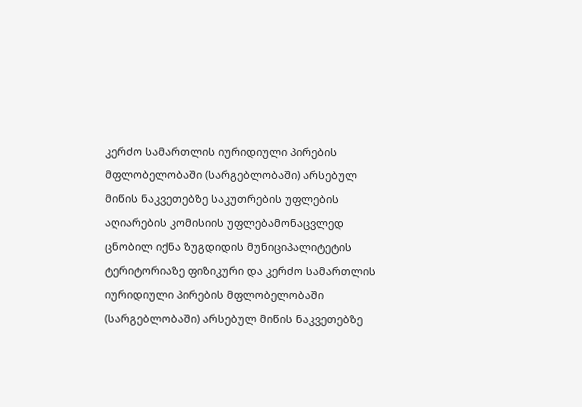კერძო სამართლის იურიდიული პირების მფლობელობაში (სარგებლობაში) არსებულ მიწის ნაკვეთებზე საკუთრების უფლების აღიარების კომისიის უფლებამონაცვლედ ცნობილ იქნა ზუგდიდის მუნიციპალიტეტის ტერიტორიაზე ფიზიკური და კერძო სამართლის იურიდიული პირების მფლობელობაში (სარგებლობაში) არსებულ მიწის ნაკვეთებზე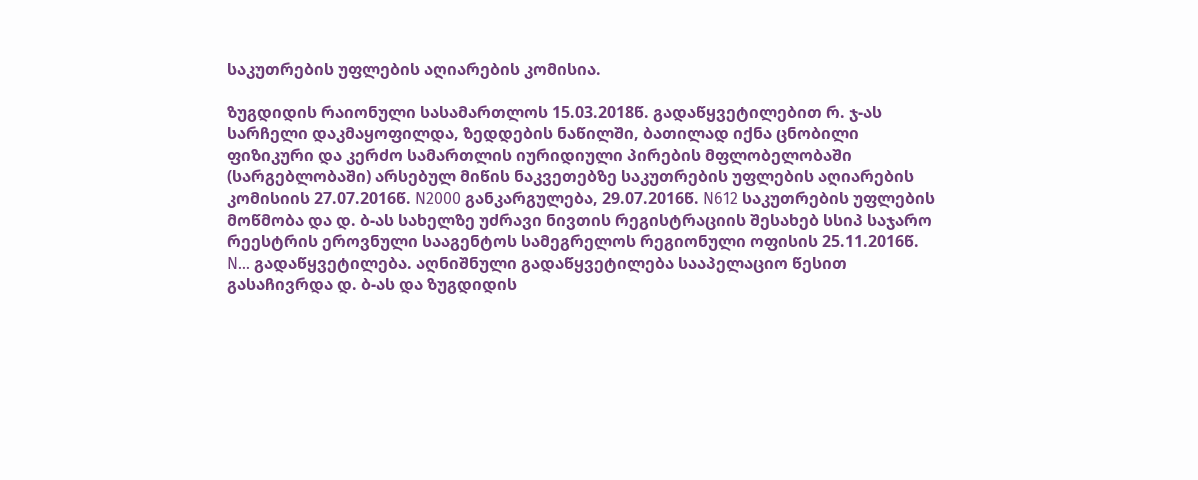საკუთრების უფლების აღიარების კომისია.

ზუგდიდის რაიონული სასამართლოს 15.03.2018წ. გადაწყვეტილებით რ. ჯ-ას სარჩელი დაკმაყოფილდა, ზედდების ნაწილში, ბათილად იქნა ცნობილი ფიზიკური და კერძო სამართლის იურიდიული პირების მფლობელობაში (სარგებლობაში) არსებულ მიწის ნაკვეთებზე საკუთრების უფლების აღიარების კომისიის 27.07.2016წ. N2000 განკარგულება, 29.07.2016წ. N612 საკუთრების უფლების მოწმობა და დ. ბ-ას სახელზე უძრავი ნივთის რეგისტრაციის შესახებ სსიპ საჯარო რეესტრის ეროვნული სააგენტოს სამეგრელოს რეგიონული ოფისის 25.11.2016წ. N... გადაწყვეტილება. აღნიშნული გადაწყვეტილება სააპელაციო წესით გასაჩივრდა დ. ბ-ას და ზუგდიდის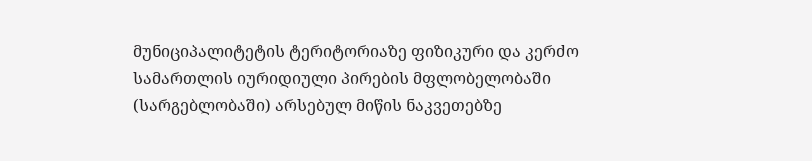მუნიციპალიტეტის ტერიტორიაზე ფიზიკური და კერძო სამართლის იურიდიული პირების მფლობელობაში (სარგებლობაში) არსებულ მიწის ნაკვეთებზე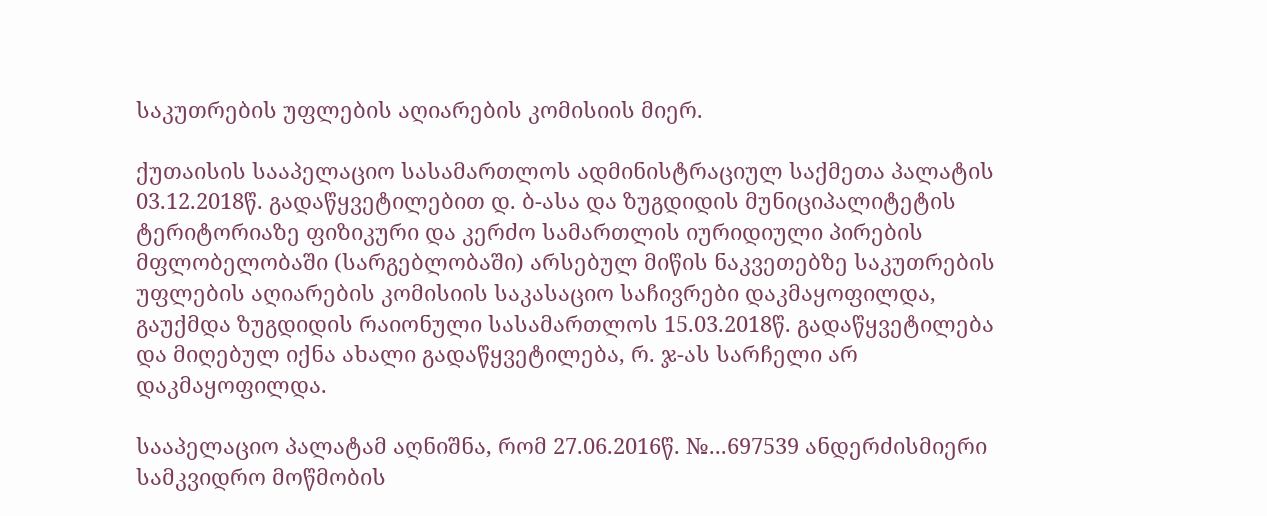საკუთრების უფლების აღიარების კომისიის მიერ.

ქუთაისის სააპელაციო სასამართლოს ადმინისტრაციულ საქმეთა პალატის 03.12.2018წ. გადაწყვეტილებით დ. ბ-ასა და ზუგდიდის მუნიციპალიტეტის ტერიტორიაზე ფიზიკური და კერძო სამართლის იურიდიული პირების მფლობელობაში (სარგებლობაში) არსებულ მიწის ნაკვეთებზე საკუთრების უფლების აღიარების კომისიის საკასაციო საჩივრები დაკმაყოფილდა, გაუქმდა ზუგდიდის რაიონული სასამართლოს 15.03.2018წ. გადაწყვეტილება და მიღებულ იქნა ახალი გადაწყვეტილება, რ. ჯ-ას სარჩელი არ დაკმაყოფილდა.

სააპელაციო პალატამ აღნიშნა, რომ 27.06.2016წ. №...697539 ანდერძისმიერი სამკვიდრო მოწმობის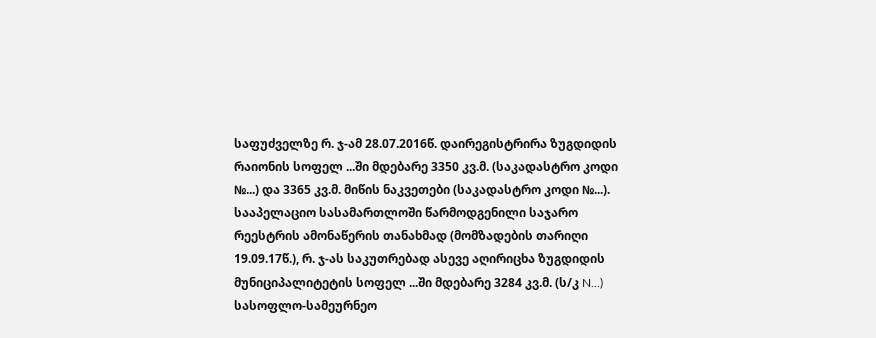საფუძველზე რ. ჯ-ამ 28.07.2016წ. დაირეგისტრირა ზუგდიდის რაიონის სოფელ ...ში მდებარე 3350 კვ.მ. (საკადასტრო კოდი №...) და 3365 კვ.მ. მიწის ნაკვეთები (საკადასტრო კოდი №...). სააპელაციო სასამართლოში წარმოდგენილი საჯარო რეესტრის ამონაწერის თანახმად (მომზადების თარიღი 19.09.17წ.), რ. ჯ-ას საკუთრებად ასევე აღირიცხა ზუგდიდის მუნიციპალიტეტის სოფელ ...ში მდებარე 3284 კვ.მ. (ს/კ N...) სასოფლო-სამეურნეო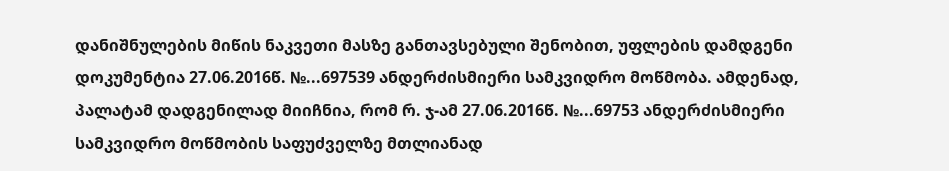დანიშნულების მიწის ნაკვეთი მასზე განთავსებული შენობით, უფლების დამდგენი დოკუმენტია 27.06.2016წ. №...697539 ანდერძისმიერი სამკვიდრო მოწმობა. ამდენად, პალატამ დადგენილად მიიჩნია, რომ რ. ჯ-ამ 27.06.2016წ. №...69753 ანდერძისმიერი სამკვიდრო მოწმობის საფუძველზე მთლიანად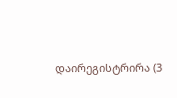დაირეგისტრირა (3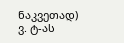ნაკვეთად) ვ. ტ-ას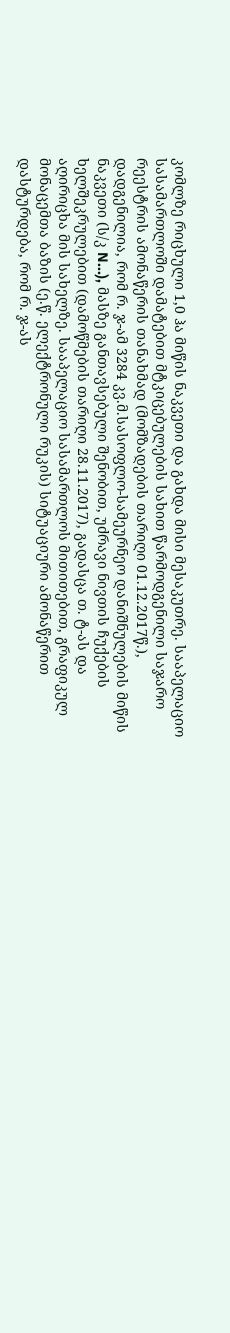კომლზე რიცხული 1,0 ჰა მიწის ნაკვეთი და გახდა მისი მესაკუთრე. სააპელაციო სასამართლოში დამატებით მტკიცებულების სახით წარმოდგენილი საჯარო რეესტრის ამონაწერის თანახმად (მომზადების თარიღი 01.12.2017წ.), დადგენილია, რომ რ. ჯ-ამ 3284 კვ.მ.სასოფლო-სამეურნეო დანიშნულების მიწის ნაკვეთი (ს/კ N...), მასზე განთავსებული შენობით, უძრავი ნივთის ჩუქების ხელშეკრულებით (დამოწმების თარიღი 28.11.2017), გადასცა თ. ტ-ას და აღირიცხა მის სახელზე. სააპელაციო სასამართლოს მითითებით, გრაფიკულ მონაცემთა ბაზის (ე.წ. ელექტრონული რუკის) სიტუაციური ამონაწერით დასტურდება, რომ რ. ჯ-ას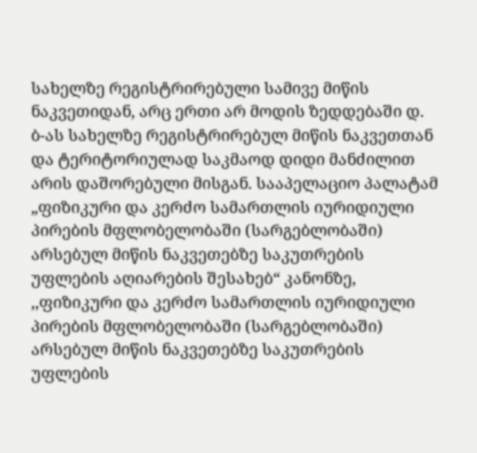სახელზე რეგისტრირებული სამივე მიწის ნაკვეთიდან, არც ერთი არ მოდის ზედდებაში დ. ბ-ას სახელზე რეგისტრირებულ მიწის ნაკვეთთან და ტერიტორიულად საკმაოდ დიდი მანძილით არის დაშორებული მისგან. სააპელაციო პალატამ „ფიზიკური და კერძო სამართლის იურიდიული პირების მფლობელობაში (სარგებლობაში) არსებულ მიწის ნაკვეთებზე საკუთრების უფლების აღიარების შესახებ“ კანონზე, ,,ფიზიკური და კერძო სამართლის იურიდიული პირების მფლობელობაში (სარგებლობაში) არსებულ მიწის ნაკვეთებზე საკუთრების უფლების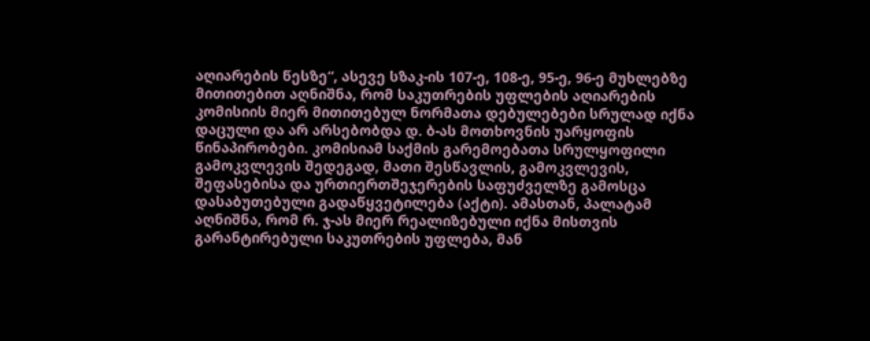აღიარების წესზე“, ასევე სზაკ-ის 107-ე, 108-ე, 95-ე, 96-ე მუხლებზე მითითებით აღნიშნა, რომ საკუთრების უფლების აღიარების კომისიის მიერ მითითებულ ნორმათა დებულებები სრულად იქნა დაცული და არ არსებობდა დ. ბ-ას მოთხოვნის უარყოფის წინაპირობები. კომისიამ საქმის გარემოებათა სრულყოფილი გამოკვლევის შედეგად, მათი შესწავლის, გამოკვლევის, შეფასებისა და ურთიერთშეჯერების საფუძველზე გამოსცა დასაბუთებული გადაწყვეტილება (აქტი). ამასთან, პალატამ აღნიშნა, რომ რ. ჯ-ას მიერ რეალიზებული იქნა მისთვის გარანტირებული საკუთრების უფლება, მან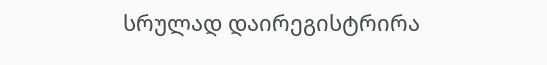სრულად დაირეგისტრირა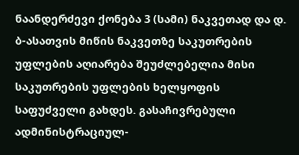ნაანდერძევი ქონება 3 (სამი) ნაკვეთად და დ. ბ-ასათვის მიწის ნაკვეთზე საკუთრების უფლების აღიარება შეუძლებელია მისი საკუთრების უფლების ხელყოფის საფუძველი გახდეს. გასაჩივრებული ადმინისტრაციულ-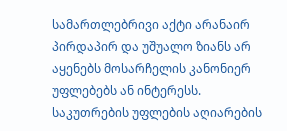სამართლებრივი აქტი არანაირ პირდაპირ და უშუალო ზიანს არ აყენებს მოსარჩელის კანონიერ უფლებებს ან ინტერესს. საკუთრების უფლების აღიარების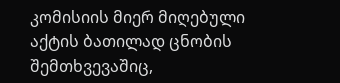კომისიის მიერ მიღებული აქტის ბათილად ცნობის შემთხვევაშიც,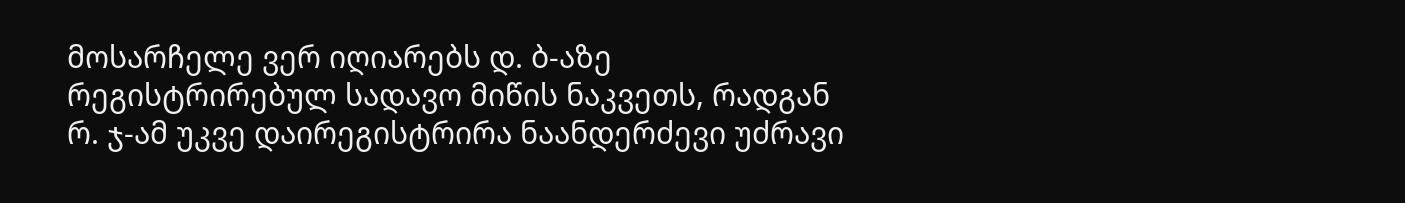მოსარჩელე ვერ იღიარებს დ. ბ-აზე რეგისტრირებულ სადავო მიწის ნაკვეთს, რადგან რ. ჯ-ამ უკვე დაირეგისტრირა ნაანდერძევი უძრავი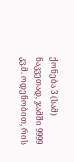ქონება 3 (სამ) ნაკვეთად, ჯამში 9999 კვ.მ. ოდენობით, რის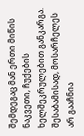შემდეგაც მან ერთი მიწის ნაკვეთი, ჩუქების ხელშეკრულებით განკარგა. შესაბამისად, მოსარჩელეს არ გააჩნია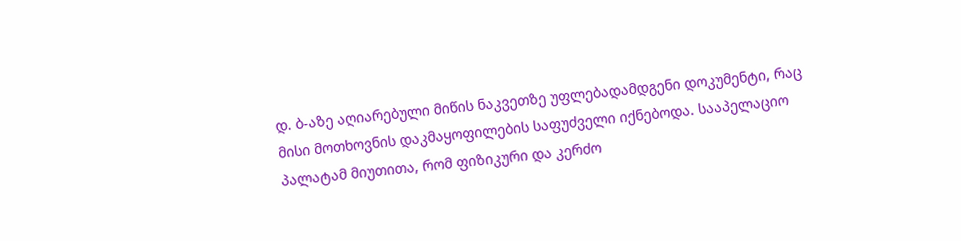დ. ბ-აზე აღიარებული მიწის ნაკვეთზე უფლებადამდგენი დოკუმენტი, რაც მისი მოთხოვნის დაკმაყოფილების საფუძველი იქნებოდა. სააპელაციო პალატამ მიუთითა, რომ ფიზიკური და კერძო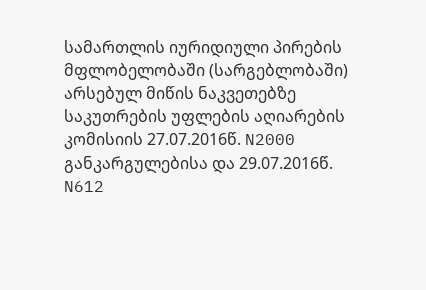სამართლის იურიდიული პირების მფლობელობაში (სარგებლობაში) არსებულ მიწის ნაკვეთებზე საკუთრების უფლების აღიარების კომისიის 27.07.2016წ. N2000 განკარგულებისა და 29.07.2016წ. N612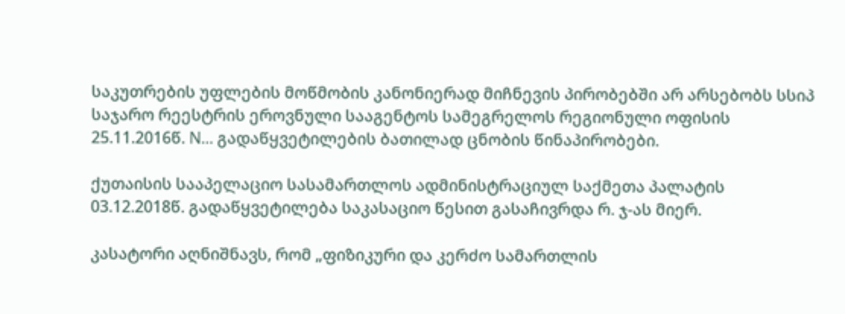საკუთრების უფლების მოწმობის კანონიერად მიჩნევის პირობებში არ არსებობს სსიპ საჯარო რეესტრის ეროვნული სააგენტოს სამეგრელოს რეგიონული ოფისის 25.11.2016წ. N... გადაწყვეტილების ბათილად ცნობის წინაპირობები.

ქუთაისის სააპელაციო სასამართლოს ადმინისტრაციულ საქმეთა პალატის 03.12.2018წ. გადაწყვეტილება საკასაციო წესით გასაჩივრდა რ. ჯ-ას მიერ.

კასატორი აღნიშნავს, რომ „ფიზიკური და კერძო სამართლის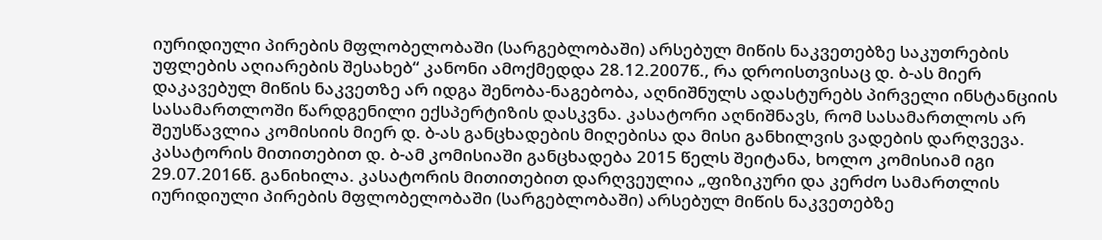იურიდიული პირების მფლობელობაში (სარგებლობაში) არსებულ მიწის ნაკვეთებზე საკუთრების უფლების აღიარების შესახებ“ კანონი ამოქმედდა 28.12.2007წ., რა დროისთვისაც დ. ბ-ას მიერ დაკავებულ მიწის ნაკვეთზე არ იდგა შენობა-ნაგებობა, აღნიშნულს ადასტურებს პირველი ინსტანციის სასამართლოში წარდგენილი ექსპერტიზის დასკვნა. კასატორი აღნიშნავს, რომ სასამართლოს არ შეუსწავლია კომისიის მიერ დ. ბ-ას განცხადების მიღებისა და მისი განხილვის ვადების დარღვევა. კასატორის მითითებით დ. ბ-ამ კომისიაში განცხადება 2015 წელს შეიტანა, ხოლო კომისიამ იგი 29.07.2016წ. განიხილა. კასატორის მითითებით დარღვეულია „ფიზიკური და კერძო სამართლის იურიდიული პირების მფლობელობაში (სარგებლობაში) არსებულ მიწის ნაკვეთებზე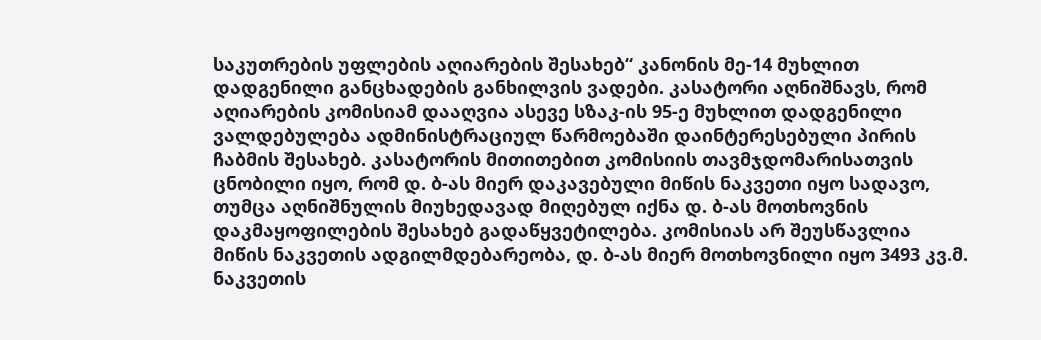საკუთრების უფლების აღიარების შესახებ“ კანონის მე-14 მუხლით დადგენილი განცხადების განხილვის ვადები. კასატორი აღნიშნავს, რომ აღიარების კომისიამ დააღვია ასევე სზაკ-ის 95-ე მუხლით დადგენილი ვალდებულება ადმინისტრაციულ წარმოებაში დაინტერესებული პირის ჩაბმის შესახებ. კასატორის მითითებით კომისიის თავმჯდომარისათვის ცნობილი იყო, რომ დ. ბ-ას მიერ დაკავებული მიწის ნაკვეთი იყო სადავო, თუმცა აღნიშნულის მიუხედავად მიღებულ იქნა დ. ბ-ას მოთხოვნის დაკმაყოფილების შესახებ გადაწყვეტილება. კომისიას არ შეუსწავლია მიწის ნაკვეთის ადგილმდებარეობა, დ. ბ-ას მიერ მოთხოვნილი იყო 3493 კვ.მ. ნაკვეთის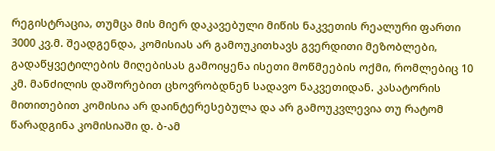რეგისტრაცია, თუმცა მის მიერ დაკავებული მიწის ნაკვეთის რეალური ფართი 3000 კვ.მ. შეადგენდა, კომისიას არ გამოუკითხავს გვერდითი მეზობლები, გადაწყვეტილების მიღებისას გამოიყენა ისეთი მოწმეების ოქმი, რომლებიც 10 კმ. მანძილის დაშორებით ცხოვრობდნენ სადავო ნაკვეთიდან. კასატორის მითითებით კომისია არ დაინტერესებულა და არ გამოუკვლევია თუ რატომ წარადგინა კომისიაში დ. ბ-ამ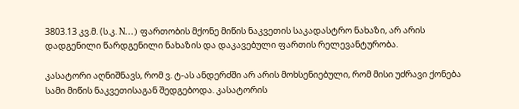3803.13 კვ.მ. (ს.კ. N...) ფართობის მქონე მიწის ნაკვეთის საკადასტრო ნახაზი, არ არის დადგენილი წარდგენილი ნახაზის და დაკავებული ფართის რელევანტურობა.

კასატორი აღნიშნავს, რომ ვ. ტ-ას ანდერძში არ არის მოხსენიებული, რომ მისი უძრავი ქონება სამი მიწის ნაკვეთისაგან შედგებოდა. კასატორის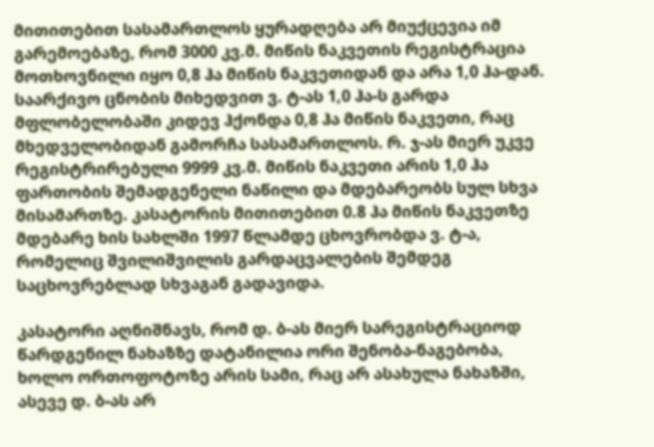მითითებით სასამართლოს ყურადღება არ მიუქცევია იმ გარემოებაზე, რომ 3000 კვ.მ. მიწის ნაკვეთის რეგისტრაცია მოთხოვნილი იყო 0,8 ჰა მიწის ნაკვეთიდან და არა 1,0 ჰა-დან. საარქივო ცნობის მიხედვით ვ. ტ-ას 1,0 ჰა-ს გარდა მფლობელობაში კიდევ ჰქონდა 0,8 ჰა მიწის ნაკვეთი, რაც მხედველობიდან გამორჩა სასამართლოს. რ. ჯ-ას მიერ უკვე რეგისტრირებული 9999 კვ.მ. მიწის ნაკვეთი არის 1,0 ჰა ფართობის შემადგენელი ნაწილი და მდებარეობს სულ სხვა მისამართზე. კასატორის მითითებით 0.8 ჰა მიწის ნაკვეთზე მდებარე ხის სახლში 1997 წლამდე ცხოვრობდა ვ. ტ-ა, რომელიც შვილიშვილის გარდაცვალების შემდეგ საცხოვრებლად სხვაგან გადავიდა.

კასატორი აღნიშნავს, რომ დ. ბ-ას მიერ სარეგისტრაციოდ წარდგენილ ნახაზზე დატანილია ორი შენობა-ნაგებობა, ხოლო ორთოფოტოზე არის სამი, რაც არ ასახულა ნახაზში, ასევე დ. ბ-ას არ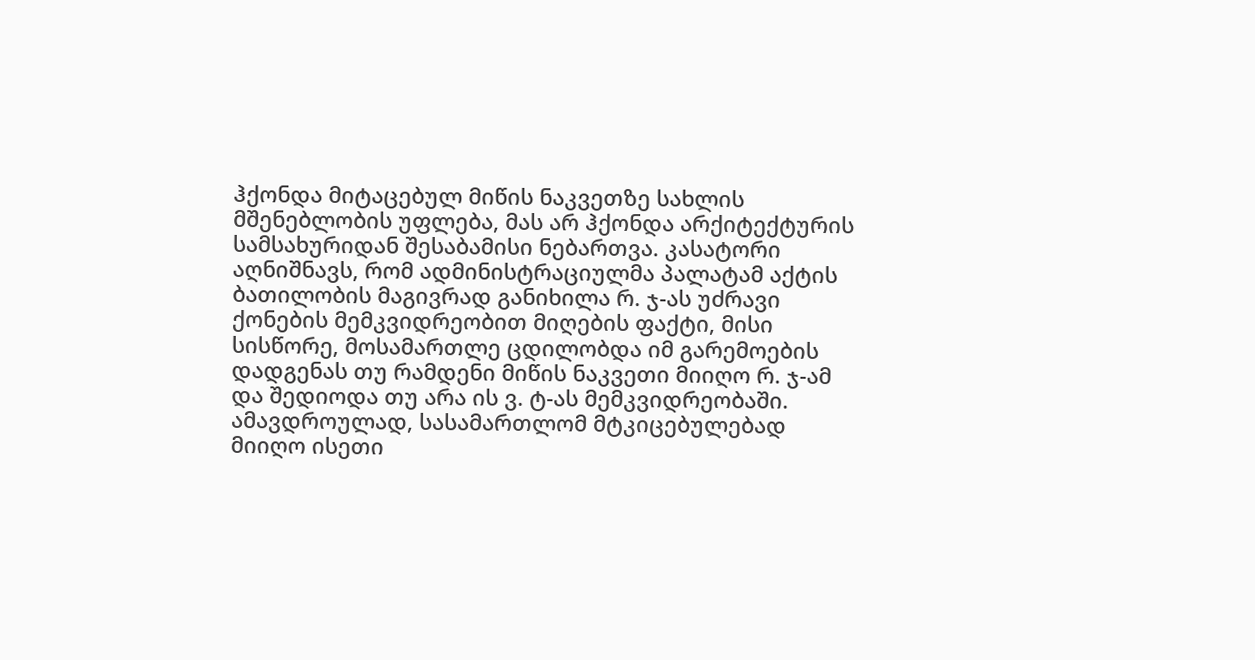ჰქონდა მიტაცებულ მიწის ნაკვეთზე სახლის მშენებლობის უფლება, მას არ ჰქონდა არქიტექტურის სამსახურიდან შესაბამისი ნებართვა. კასატორი აღნიშნავს, რომ ადმინისტრაციულმა პალატამ აქტის ბათილობის მაგივრად განიხილა რ. ჯ-ას უძრავი ქონების მემკვიდრეობით მიღების ფაქტი, მისი სისწორე, მოსამართლე ცდილობდა იმ გარემოების დადგენას თუ რამდენი მიწის ნაკვეთი მიიღო რ. ჯ-ამ და შედიოდა თუ არა ის ვ. ტ-ას მემკვიდრეობაში. ამავდროულად, სასამართლომ მტკიცებულებად მიიღო ისეთი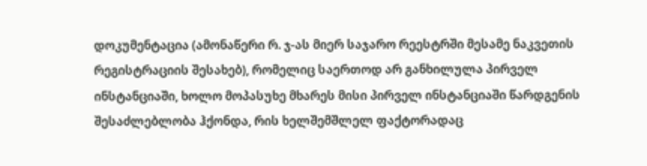დოკუმენტაცია (ამონაწერი რ. ჯ-ას მიერ საჯარო რეესტრში მესამე ნაკვეთის რეგისტრაციის შესახებ), რომელიც საერთოდ არ განხილულა პირველ ინსტანციაში, ხოლო მოპასუხე მხარეს მისი პირველ ინსტანციაში წარდგენის შესაძლებლობა ჰქონდა, რის ხელშემშლელ ფაქტორადაც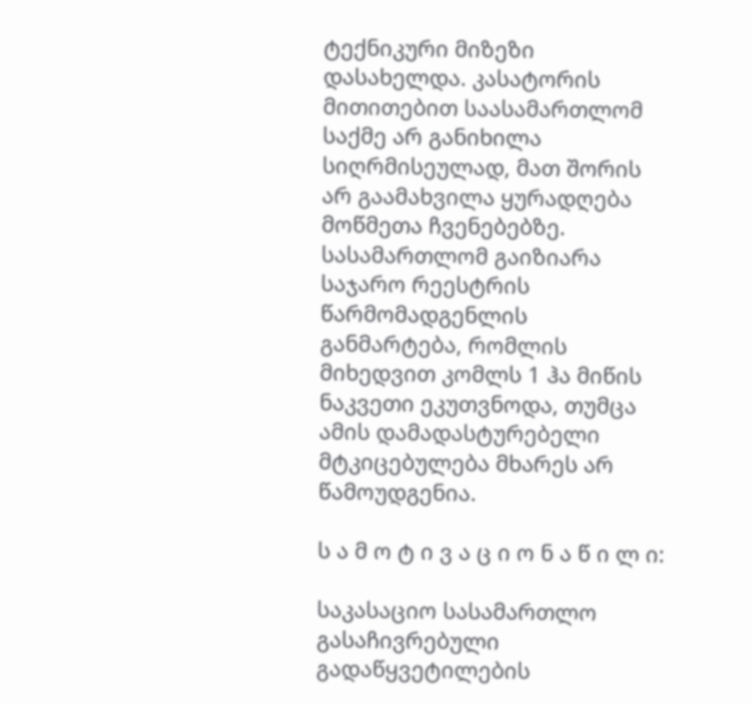ტექნიკური მიზეზი დასახელდა. კასატორის მითითებით საასამართლომ საქმე არ განიხილა სიღრმისეულად, მათ შორის არ გაამახვილა ყურადღება მოწმეთა ჩვენებებზე. სასამართლომ გაიზიარა საჯარო რეესტრის წარმომადგენლის განმარტება, რომლის მიხედვით კომლს 1 ჰა მიწის ნაკვეთი ეკუთვნოდა, თუმცა ამის დამადასტურებელი მტკიცებულება მხარეს არ წამოუდგენია.

ს ა მ ო ტ ი ვ ა ც ი ო ნ ა წ ი ლ ი:

საკასაციო სასამართლო გასაჩივრებული გადაწყვეტილების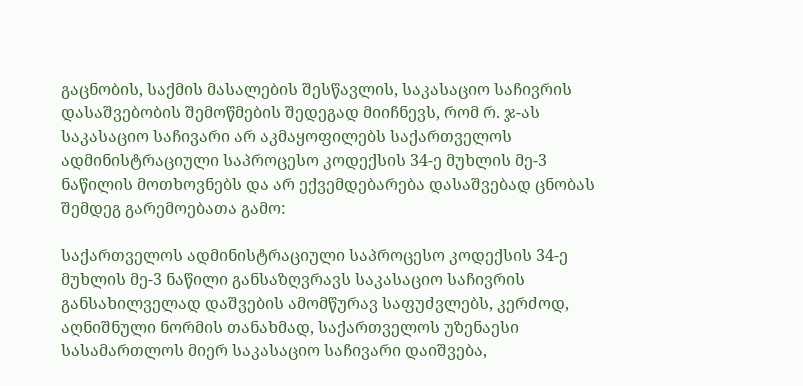გაცნობის, საქმის მასალების შესწავლის, საკასაციო საჩივრის დასაშვებობის შემოწმების შედეგად მიიჩნევს, რომ რ. ჯ-ას საკასაციო საჩივარი არ აკმაყოფილებს საქართველოს ადმინისტრაციული საპროცესო კოდექსის 34-ე მუხლის მე-3 ნაწილის მოთხოვნებს და არ ექვემდებარება დასაშვებად ცნობას შემდეგ გარემოებათა გამო:

საქართველოს ადმინისტრაციული საპროცესო კოდექსის 34-ე მუხლის მე-3 ნაწილი განსაზღვრავს საკასაციო საჩივრის განსახილველად დაშვების ამომწურავ საფუძვლებს, კერძოდ, აღნიშნული ნორმის თანახმად, საქართველოს უზენაესი სასამართლოს მიერ საკასაციო საჩივარი დაიშვება,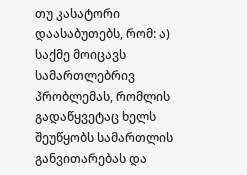თუ კასატორი დაასაბუთებს, რომ: ა) საქმე მოიცავს სამართლებრივ პრობლემას, რომლის გადაწყვეტაც ხელს შეუწყობს სამართლის განვითარებას და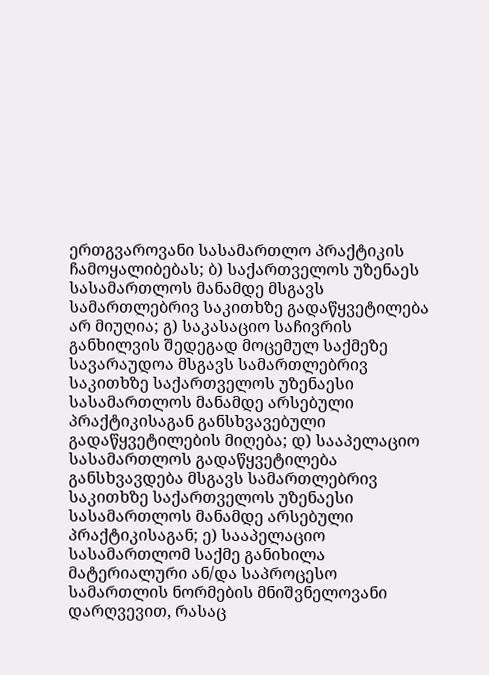ერთგვაროვანი სასამართლო პრაქტიკის ჩამოყალიბებას; ბ) საქართველოს უზენაეს სასამართლოს მანამდე მსგავს სამართლებრივ საკითხზე გადაწყვეტილება არ მიუღია; გ) საკასაციო საჩივრის განხილვის შედეგად მოცემულ საქმეზე სავარაუდოა მსგავს სამართლებრივ საკითხზე საქართველოს უზენაესი სასამართლოს მანამდე არსებული პრაქტიკისაგან განსხვავებული გადაწყვეტილების მიღება; დ) სააპელაციო სასამართლოს გადაწყვეტილება განსხვავდება მსგავს სამართლებრივ საკითხზე საქართველოს უზენაესი სასამართლოს მანამდე არსებული პრაქტიკისაგან; ე) სააპელაციო სასამართლომ საქმე განიხილა მატერიალური ან/და საპროცესო სამართლის ნორმების მნიშვნელოვანი დარღვევით, რასაც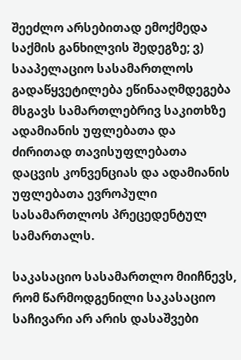შეეძლო არსებითად ემოქმედა საქმის განხილვის შედეგზე; ვ) სააპელაციო სასამართლოს გადაწყვეტილება ეწინააღმდეგება მსგავს სამართლებრივ საკითხზე ადამიანის უფლებათა და ძირითად თავისუფლებათა დაცვის კონვენციას და ადამიანის უფლებათა ევროპული სასამართლოს პრეცედენტულ სამართალს.

საკასაციო სასამართლო მიიჩნევს, რომ წარმოდგენილი საკასაციო საჩივარი არ არის დასაშვები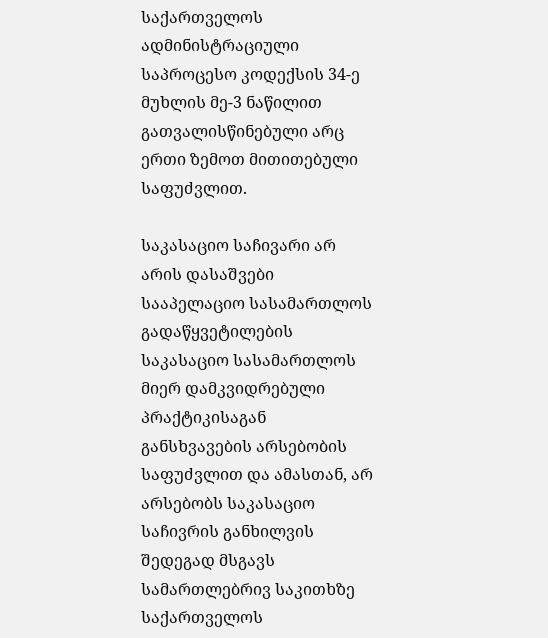საქართველოს ადმინისტრაციული საპროცესო კოდექსის 34-ე მუხლის მე-3 ნაწილით გათვალისწინებული არც ერთი ზემოთ მითითებული საფუძვლით.

საკასაციო საჩივარი არ არის დასაშვები სააპელაციო სასამართლოს გადაწყვეტილების საკასაციო სასამართლოს მიერ დამკვიდრებული პრაქტიკისაგან განსხვავების არსებობის საფუძვლით და ამასთან, არ არსებობს საკასაციო საჩივრის განხილვის შედეგად მსგავს სამართლებრივ საკითხზე საქართველოს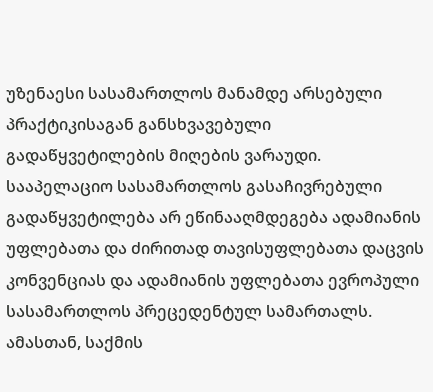უზენაესი სასამართლოს მანამდე არსებული პრაქტიკისაგან განსხვავებული გადაწყვეტილების მიღების ვარაუდი. სააპელაციო სასამართლოს გასაჩივრებული გადაწყვეტილება არ ეწინააღმდეგება ადამიანის უფლებათა და ძირითად თავისუფლებათა დაცვის კონვენციას და ადამიანის უფლებათა ევროპული სასამართლოს პრეცედენტულ სამართალს. ამასთან, საქმის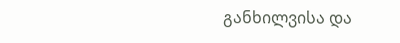განხილვისა და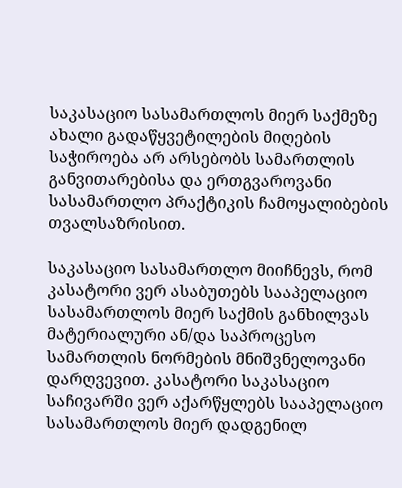საკასაციო სასამართლოს მიერ საქმეზე ახალი გადაწყვეტილების მიღების საჭიროება არ არსებობს სამართლის განვითარებისა და ერთგვაროვანი სასამართლო პრაქტიკის ჩამოყალიბების თვალსაზრისით.

საკასაციო სასამართლო მიიჩნევს, რომ კასატორი ვერ ასაბუთებს სააპელაციო სასამართლოს მიერ საქმის განხილვას მატერიალური ან/და საპროცესო სამართლის ნორმების მნიშვნელოვანი დარღვევით. კასატორი საკასაციო საჩივარში ვერ აქარწყლებს სააპელაციო სასამართლოს მიერ დადგენილ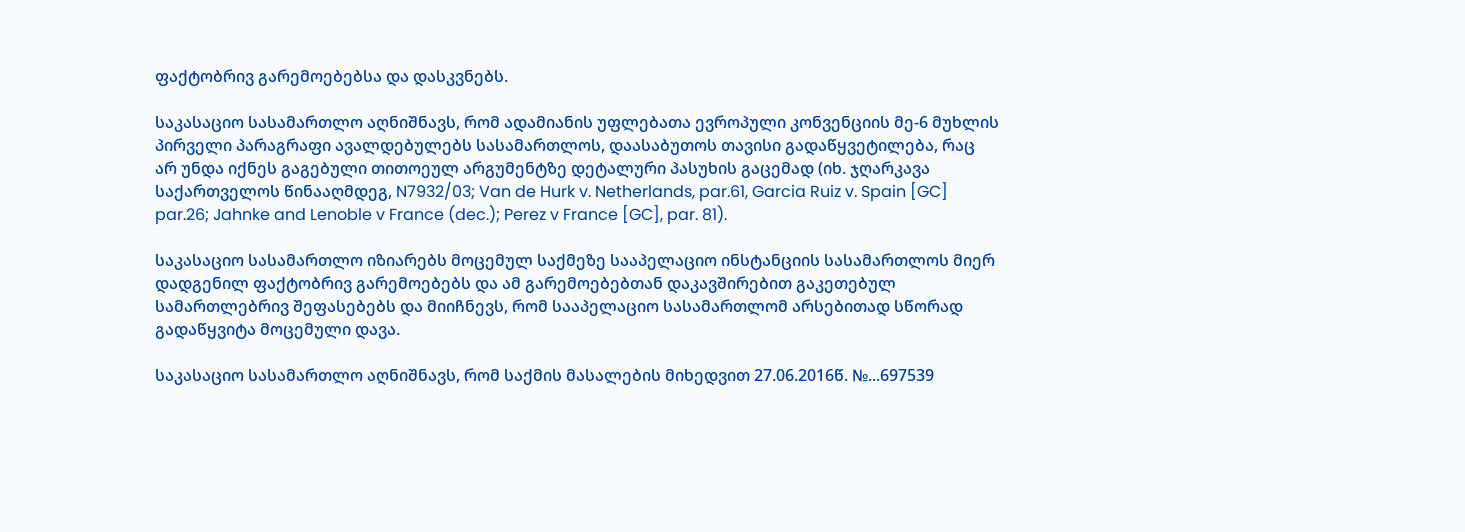ფაქტობრივ გარემოებებსა და დასკვნებს.

საკასაციო სასამართლო აღნიშნავს, რომ ადამიანის უფლებათა ევროპული კონვენციის მე-6 მუხლის პირველი პარაგრაფი ავალდებულებს სასამართლოს, დაასაბუთოს თავისი გადაწყვეტილება, რაც არ უნდა იქნეს გაგებული თითოეულ არგუმენტზე დეტალური პასუხის გაცემად (იხ. ჯღარკავა საქართველოს წინააღმდეგ, N7932/03; Van de Hurk v. Netherlands, par.61, Garcia Ruiz v. Spain [GC] par.26; Jahnke and Lenoble v France (dec.); Perez v France [GC], par. 81).

საკასაციო სასამართლო იზიარებს მოცემულ საქმეზე სააპელაციო ინსტანციის სასამართლოს მიერ დადგენილ ფაქტობრივ გარემოებებს და ამ გარემოებებთან დაკავშირებით გაკეთებულ სამართლებრივ შეფასებებს და მიიჩნევს, რომ სააპელაციო სასამართლომ არსებითად სწორად გადაწყვიტა მოცემული დავა.

საკასაციო სასამართლო აღნიშნავს, რომ საქმის მასალების მიხედვით 27.06.2016წ. №...697539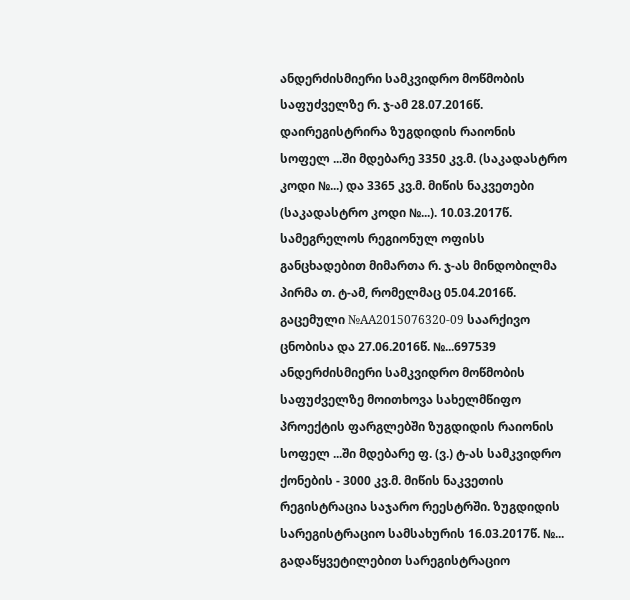ანდერძისმიერი სამკვიდრო მოწმობის საფუძველზე რ. ჯ-ამ 28.07.2016წ. დაირეგისტრირა ზუგდიდის რაიონის სოფელ ...ში მდებარე 3350 კვ.მ. (საკადასტრო კოდი №...) და 3365 კვ.მ. მიწის ნაკვეთები (საკადასტრო კოდი №...). 10.03.2017წ. სამეგრელოს რეგიონულ ოფისს განცხადებით მიმართა რ. ჯ-ას მინდობილმა პირმა თ. ტ-ამ, რომელმაც 05.04.2016წ. გაცემული №AA2015076320-09 საარქივო ცნობისა და 27.06.2016წ. №...697539 ანდერძისმიერი სამკვიდრო მოწმობის საფუძველზე მოითხოვა სახელმწიფო პროექტის ფარგლებში ზუგდიდის რაიონის სოფელ ...ში მდებარე ფ. (ვ.) ტ-ას სამკვიდრო ქონების - 3000 კვ.მ. მიწის ნაკვეთის რეგისტრაცია საჯარო რეესტრში. ზუგდიდის სარეგისტრაციო სამსახურის 16.03.2017წ. №... გადაწყვეტილებით სარეგისტრაციო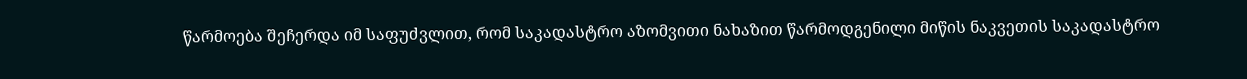წარმოება შეჩერდა იმ საფუძვლით, რომ საკადასტრო აზომვითი ნახაზით წარმოდგენილი მიწის ნაკვეთის საკადასტრო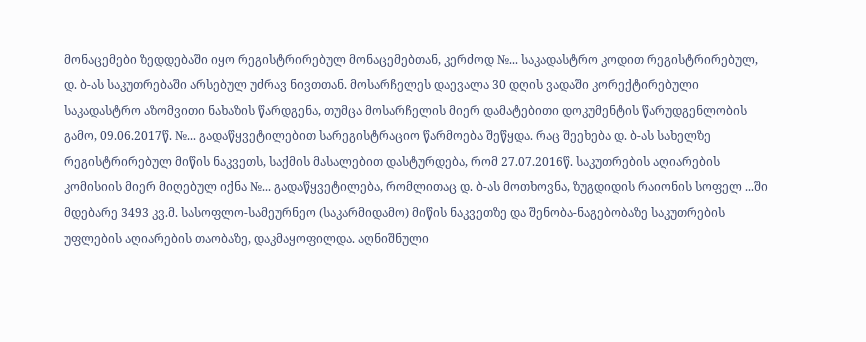მონაცემები ზედდებაში იყო რეგისტრირებულ მონაცემებთან, კერძოდ №... საკადასტრო კოდით რეგისტრირებულ, დ. ბ-ას საკუთრებაში არსებულ უძრავ ნივთთან. მოსარჩელეს დაევალა 30 დღის ვადაში კორექტირებული საკადასტრო აზომვითი ნახაზის წარდგენა, თუმცა მოსარჩელის მიერ დამატებითი დოკუმენტის წარუდგენლობის გამო, 09.06.2017წ. №... გადაწყვეტილებით სარეგისტრაციო წარმოება შეწყდა. რაც შეეხება დ. ბ-ას სახელზე რეგისტრირებულ მიწის ნაკვეთს, საქმის მასალებით დასტურდება, რომ 27.07.2016წ. საკუთრების აღიარების კომისიის მიერ მიღებულ იქნა №... გადაწყვეტილება, რომლითაც დ. ბ-ას მოთხოვნა, ზუგდიდის რაიონის სოფელ ...ში მდებარე 3493 კვ.მ. სასოფლო-სამეურნეო (საკარმიდამო) მიწის ნაკვეთზე და შენობა-ნაგებობაზე საკუთრების უფლების აღიარების თაობაზე, დაკმაყოფილდა. აღნიშნული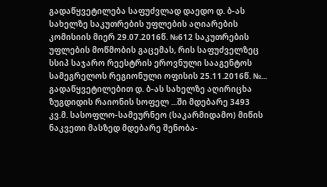გადაწყვეტილება საფუძვლად დაედო დ. ბ-ას სახელზე საკუთრების უფლების აღიარების კომისიის მიერ 29.07.2016წ. №612 საკუთრების უფლების მოწმობის გაცემას, რის საფუძველზეც სსიპ საჯარო რეესტრის ეროვნული სააგენტოს სამეგრელოს რეგიონული ოფისის 25.11.2016წ. №... გადაწყვეტილებით დ. ბ-ას სახელზე აღირიცხა ზუგდიდის რაიონის სოფელ ...ში მდებარე 3493 კვ.მ. სასოფლო-სამეურნეო (საკარმიდამო) მიწის ნაკვეთი მასზედ მდებარე შენობა-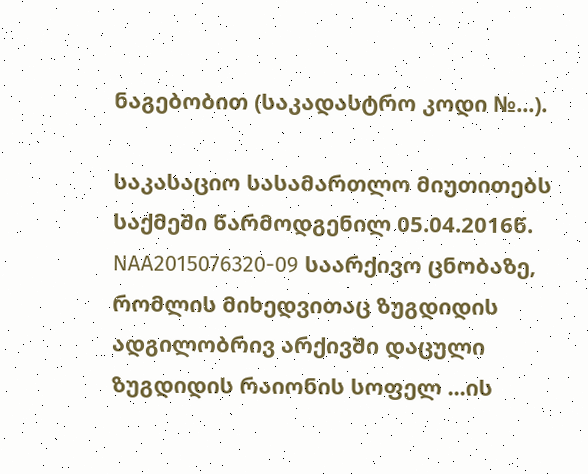ნაგებობით (საკადასტრო კოდი №...).

საკასაციო სასამართლო მიუთითებს საქმეში წარმოდგენილ 05.04.2016წ. NAA2015076320-09 საარქივო ცნობაზე, რომლის მიხედვითაც ზუგდიდის ადგილობრივ არქივში დაცული ზუგდიდის რაიონის სოფელ ...ის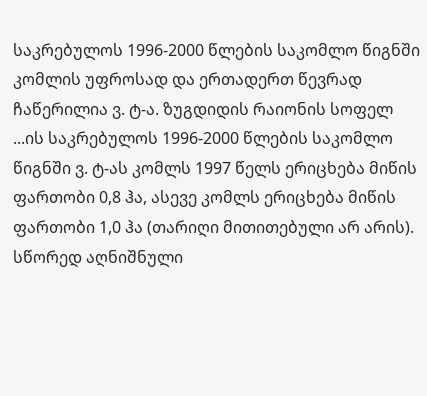საკრებულოს 1996-2000 წლების საკომლო წიგნში კომლის უფროსად და ერთადერთ წევრად ჩაწერილია ვ. ტ-ა. ზუგდიდის რაიონის სოფელ ...ის საკრებულოს 1996-2000 წლების საკომლო წიგნში ვ. ტ-ას კომლს 1997 წელს ერიცხება მიწის ფართობი 0,8 ჰა, ასევე კომლს ერიცხება მიწის ფართობი 1,0 ჰა (თარიღი მითითებული არ არის). სწორედ აღნიშნული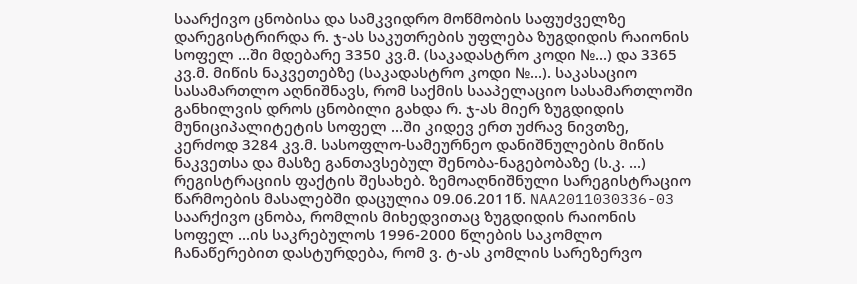საარქივო ცნობისა და სამკვიდრო მოწმობის საფუძველზე დარეგისტრირდა რ. ჯ-ას საკუთრების უფლება ზუგდიდის რაიონის სოფელ ...ში მდებარე 3350 კვ.მ. (საკადასტრო კოდი №...) და 3365 კვ.მ. მიწის ნაკვეთებზე (საკადასტრო კოდი №...). საკასაციო სასამართლო აღნიშნავს, რომ საქმის სააპელაციო სასამართლოში განხილვის დროს ცნობილი გახდა რ. ჯ-ას მიერ ზუგდიდის მუნიციპალიტეტის სოფელ ...ში კიდევ ერთ უძრავ ნივთზე, კერძოდ 3284 კვ.მ. სასოფლო-სამეურნეო დანიშნულების მიწის ნაკვეთსა და მასზე განთავსებულ შენობა-ნაგებობაზე (ს.კ. ...) რეგისტრაციის ფაქტის შესახებ. ზემოაღნიშნული სარეგისტრაციო წარმოების მასალებში დაცულია 09.06.2011წ. NAA2011030336-03 საარქივო ცნობა, რომლის მიხედვითაც ზუგდიდის რაიონის სოფელ ...ის საკრებულოს 1996-2000 წლების საკომლო ჩანაწერებით დასტურდება, რომ ვ. ტ-ას კომლის სარეზერვო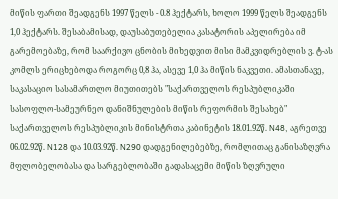მიწის ფართი შეადგენს 1997 წელს - 0.8 ჰექტარს, ხოლო 1999 წელს შეადგენს 1,0 ჰექტარს. შესაბამისად, დაუსაბუთებელია კასატორის აპელირება იმ გარემოებაზე, რომ საარქივო ცნობის მიხედვით მისი მამკვიდრებლის ვ. ტ-ას კომლს ერიცხებოდა როგორც 0,8 ჰა, ასევე 1,0 ჰა მიწის ნაკვეთი. ამასთანავე, საკასაციო სასამართლო მიუთითებს "საქართველოს რესპუბლიკაში სასოფლო-სამეურნეო დანიშნულების მიწის რეფორმის შესახებ" საქართველოს რესპუბლიკის მინისტრთა კაბინეტის 18.01.92წ. N48, აგრეთვე 06.02.92წ. N128 და 10.03.92წ. N290 დადგენილებებზე, რომლითაც განისაზღვრა მფლობელობასა და სარგებლობაში გადასაცემი მიწის ზღვრული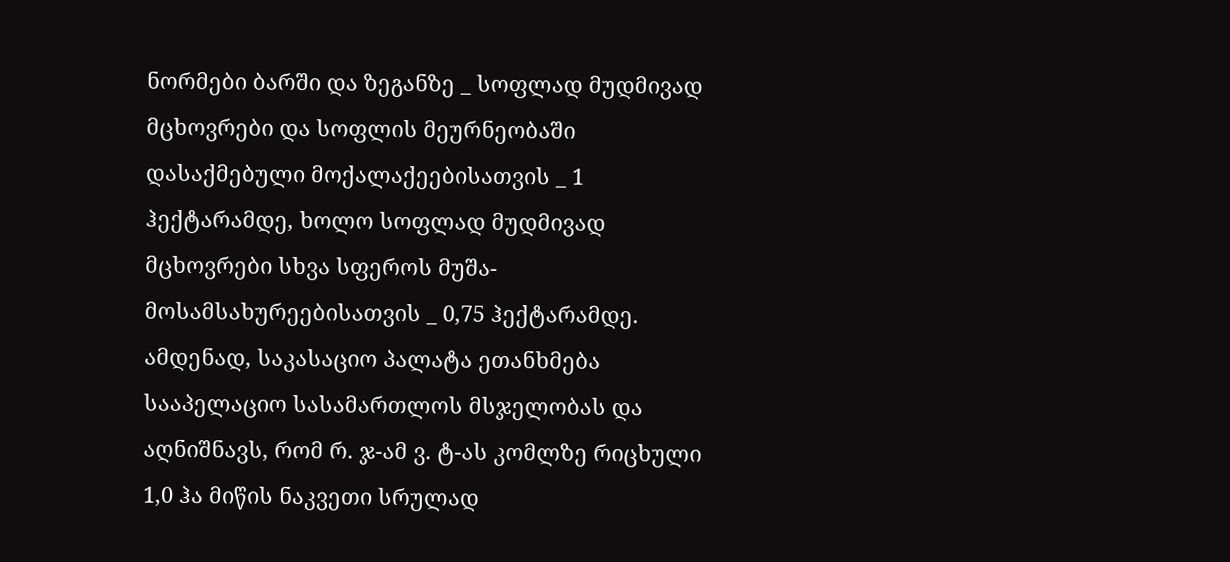ნორმები ბარში და ზეგანზე _ სოფლად მუდმივად მცხოვრები და სოფლის მეურნეობაში დასაქმებული მოქალაქეებისათვის _ 1 ჰექტარამდე, ხოლო სოფლად მუდმივად მცხოვრები სხვა სფეროს მუშა-მოსამსახურეებისათვის _ 0,75 ჰექტარამდე. ამდენად, საკასაციო პალატა ეთანხმება სააპელაციო სასამართლოს მსჯელობას და აღნიშნავს, რომ რ. ჯ-ამ ვ. ტ-ას კომლზე რიცხული 1,0 ჰა მიწის ნაკვეთი სრულად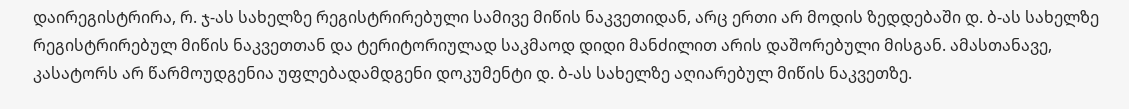დაირეგისტრირა, რ. ჯ-ას სახელზე რეგისტრირებული სამივე მიწის ნაკვეთიდან, არც ერთი არ მოდის ზედდებაში დ. ბ-ას სახელზე რეგისტრირებულ მიწის ნაკვეთთან და ტერიტორიულად საკმაოდ დიდი მანძილით არის დაშორებული მისგან. ამასთანავე, კასატორს არ წარმოუდგენია უფლებადამდგენი დოკუმენტი დ. ბ-ას სახელზე აღიარებულ მიწის ნაკვეთზე.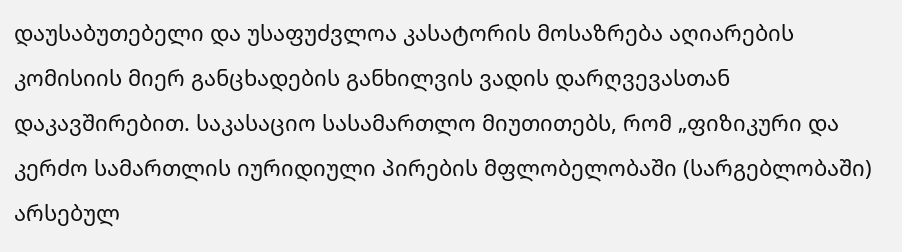დაუსაბუთებელი და უსაფუძვლოა კასატორის მოსაზრება აღიარების კომისიის მიერ განცხადების განხილვის ვადის დარღვევასთან დაკავშირებით. საკასაციო სასამართლო მიუთითებს, რომ „ფიზიკური და კერძო სამართლის იურიდიული პირების მფლობელობაში (სარგებლობაში) არსებულ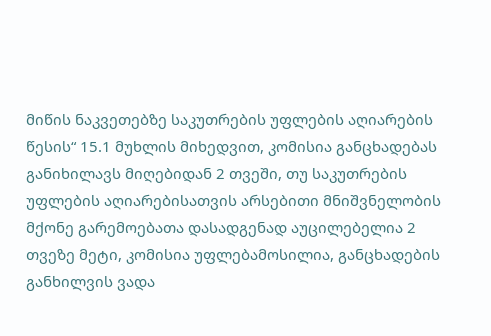მიწის ნაკვეთებზე საკუთრების უფლების აღიარების წესის“ 15.1 მუხლის მიხედვით, კომისია განცხადებას განიხილავს მიღებიდან 2 თვეში, თუ საკუთრების უფლების აღიარებისათვის არსებითი მნიშვნელობის მქონე გარემოებათა დასადგენად აუცილებელია 2 თვეზე მეტი, კომისია უფლებამოსილია, განცხადების განხილვის ვადა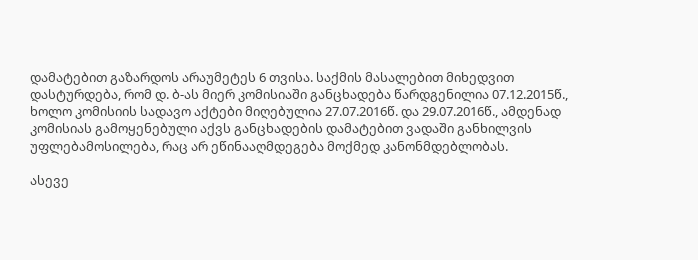დამატებით გაზარდოს არაუმეტეს 6 თვისა. საქმის მასალებით მიხედვით დასტურდება, რომ დ. ბ-ას მიერ კომისიაში განცხადება წარდგენილია 07.12.2015წ., ხოლო კომისიის სადავო აქტები მიღებულია 27.07.2016წ. და 29.07.2016წ., ამდენად კომისიას გამოყენებული აქვს განცხადების დამატებით ვადაში განხილვის უფლებამოსილება, რაც არ ეწინააღმდეგება მოქმედ კანონმდებლობას.

ასევე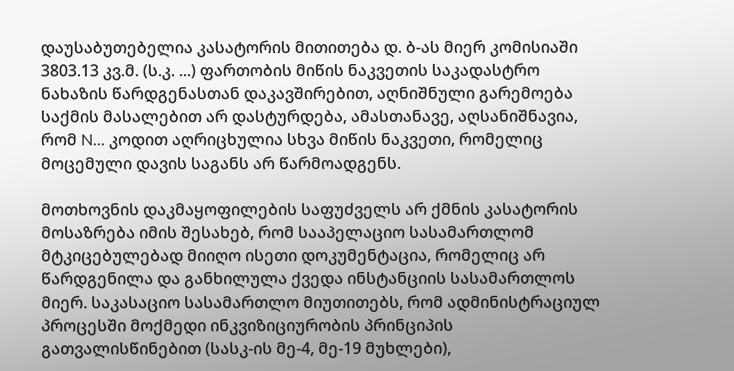დაუსაბუთებელია კასატორის მითითება დ. ბ-ას მიერ კომისიაში 3803.13 კვ.მ. (ს.კ. ...) ფართობის მიწის ნაკვეთის საკადასტრო ნახაზის წარდგენასთან დაკავშირებით, აღნიშნული გარემოება საქმის მასალებით არ დასტურდება, ამასთანავე, აღსანიშნავია, რომ N... კოდით აღრიცხულია სხვა მიწის ნაკვეთი, რომელიც მოცემული დავის საგანს არ წარმოადგენს.

მოთხოვნის დაკმაყოფილების საფუძველს არ ქმნის კასატორის მოსაზრება იმის შესახებ, რომ სააპელაციო სასამართლომ მტკიცებულებად მიიღო ისეთი დოკუმენტაცია, რომელიც არ წარდგენილა და განხილულა ქვედა ინსტანციის სასამართლოს მიერ. საკასაციო სასამართლო მიუთითებს, რომ ადმინისტრაციულ პროცესში მოქმედი ინკვიზიციურობის პრინციპის გათვალისწინებით (სასკ-ის მე-4, მე-19 მუხლები),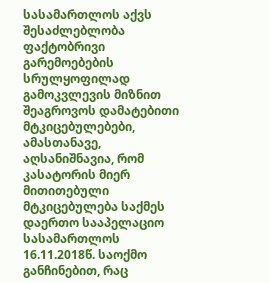სასამართლოს აქვს შესაძლებლობა ფაქტობრივი გარემოებების სრულყოფილად გამოკვლევის მიზნით შეაგროვოს დამატებითი მტკიცებულებები, ამასთანავე, აღსანიშნავია, რომ კასატორის მიერ მითითებული მტკიცებულება საქმეს დაერთო სააპელაციო სასამართლოს 16.11.2018წ. საოქმო განჩინებით, რაც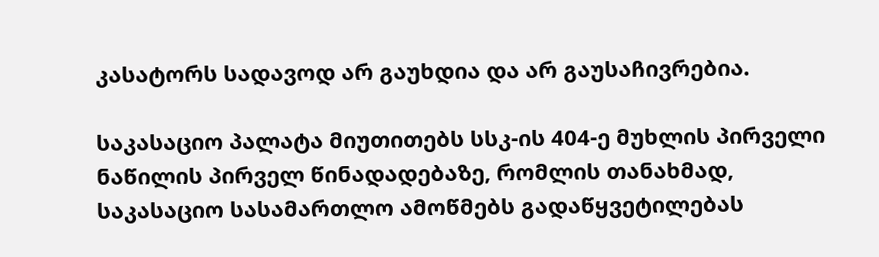კასატორს სადავოდ არ გაუხდია და არ გაუსაჩივრებია.

საკასაციო პალატა მიუთითებს სსკ-ის 404-ე მუხლის პირველი ნაწილის პირველ წინადადებაზე, რომლის თანახმად, საკასაციო სასამართლო ამოწმებს გადაწყვეტილებას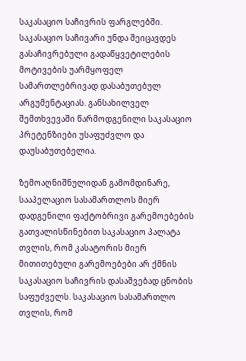საკასაციო საჩივრის ფარგლებში. საკასაციო საჩივარი უნდა შეიცავდეს გასაჩივრებული გადაწყვეტილების მოტივების უარმყოფელ სამართლებრივად დასაბუთებულ არგუმენტაციას. განსახილველ შემთხვევაში წარმოდგენილი საკასაციო პრეტენზიები უსაფუძვლო და დაუსაბუთებელია.

ზემოაღნიშნულიდან გამომდინარე, სააპელაციო სასამართლოს მიერ დადგენილი ფაქტობრივი გარემოებების გათვალისწინებით საკასაციო პალატა თვლის, რომ კასატორის მიერ მითითებული გარემოებები არ ქმნის საკასაციო საჩივრის დასაშვებად ცნობის საფუძველს. საკასაციო სასამართლო თვლის, რომ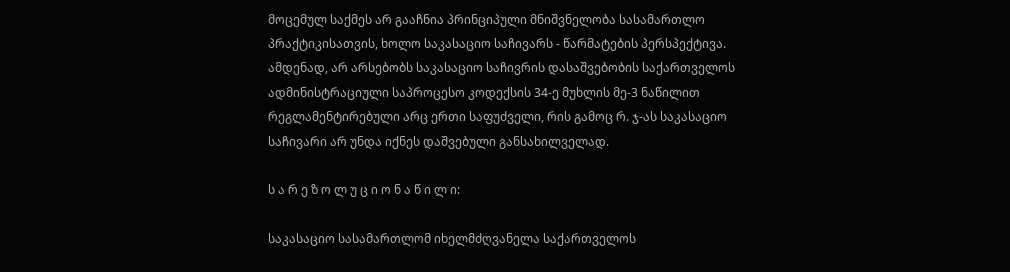მოცემულ საქმეს არ გააჩნია პრინციპული მნიშვნელობა სასამართლო პრაქტიკისათვის, ხოლო საკასაციო საჩივარს - წარმატების პერსპექტივა. ამდენად, არ არსებობს საკასაციო საჩივრის დასაშვებობის საქართველოს ადმინისტრაციული საპროცესო კოდექსის 34-ე მუხლის მე-3 ნაწილით რეგლამენტირებული არც ერთი საფუძველი, რის გამოც რ. ჯ-ას საკასაციო საჩივარი არ უნდა იქნეს დაშვებული განსახილველად.

ს ა რ ე ზ ო ლ უ ც ი ო ნ ა წ ი ლ ი:

საკასაციო სასამართლომ იხელმძღვანელა საქართველოს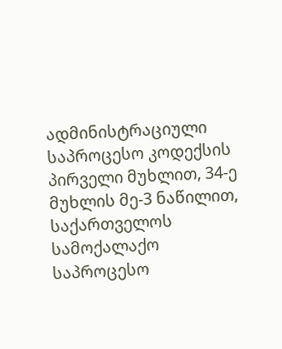ადმინისტრაციული საპროცესო კოდექსის პირველი მუხლით, 34-ე მუხლის მე-3 ნაწილით, საქართველოს სამოქალაქო საპროცესო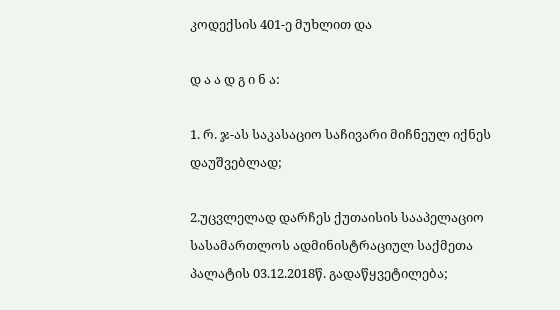კოდექსის 401-ე მუხლით და

დ ა ა დ გ ი ნ ა:

1. რ. ჯ-ას საკასაციო საჩივარი მიჩნეულ იქნეს დაუშვებლად;

2.უცვლელად დარჩეს ქუთაისის სააპელაციო სასამართლოს ადმინისტრაციულ საქმეთა პალატის 03.12.2018წ. გადაწყვეტილება;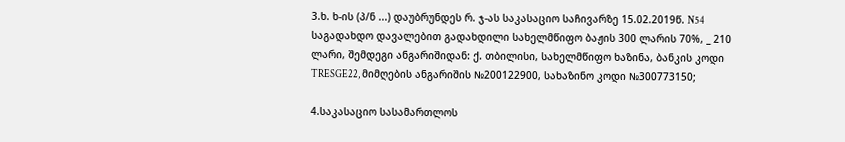3.ხ. ხ-ის (პ/ნ ...) დაუბრუნდეს რ. ჯ-ას საკასაციო საჩივარზე 15.02.2019წ. N54 საგადახდო დავალებით გადახდილი სახელმწიფო ბაჟის 300 ლარის 70%, _ 210 ლარი, შემდეგი ანგარიშიდან: ქ. თბილისი, სახელმწიფო ხაზინა, ბანკის კოდი TRESGE22, მიმღების ანგარიშის №200122900, სახაზინო კოდი №300773150;

4.საკასაციო სასამართლოს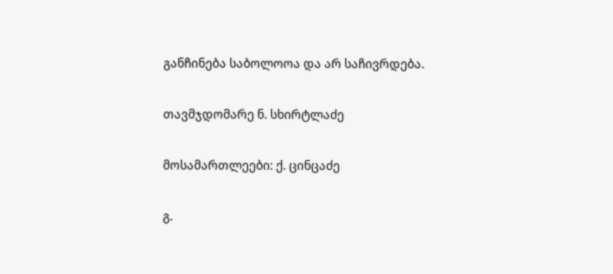განჩინება საბოლოოა და არ საჩივრდება.

თავმჯდომარე ნ. სხირტლაძე

მოსამართლეები: ქ. ცინცაძე

გ.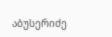აბუსერიძე